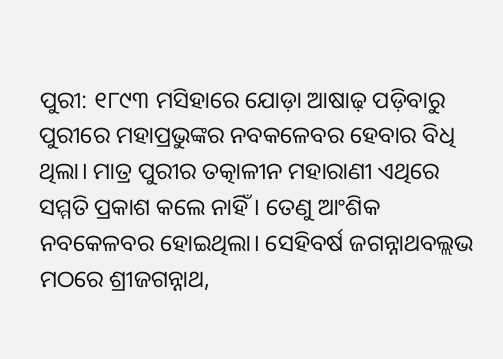ପୁରୀ: ୧୮୯୩ ମସିହାରେ ଯୋଡ଼ା ଆଷାଢ଼ ପଡ଼ିବାରୁ ପୁରୀରେ ମହାପ୍ରଭୁଙ୍କର ନବକଳେବର ହେବାର ବିଧି ଥିଲା। ମାତ୍ର ପୁରୀର ତତ୍କାଳୀନ ମହାରାଣୀ ଏଥିରେ ସମ୍ମତି ପ୍ରକାଶ କଲେ ନାହିଁ। ତେଣୁ ଆଂଶିକ ନବକେଳବର ହୋଇଥିଲା। ସେହିବର୍ଷ ଜଗନ୍ନାଥବଲ୍ଲଭ ମଠରେ ଶ୍ରୀଜଗନ୍ନାଥ,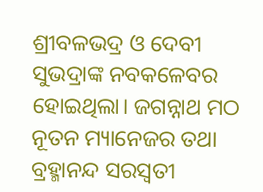ଶ୍ରୀବଳଭଦ୍ର ଓ ଦେବୀ ସୁଭଦ୍ରାଙ୍କ ନବକଳେବର ହୋଇଥିଲା। ଜଗନ୍ନାଥ ମଠ ନୂତନ ମ୍ୟାନେଜର ତଥା ବ୍ରହ୍ମାନନ୍ଦ ସରସ୍ବତୀ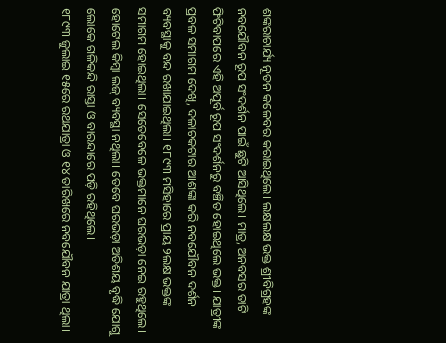ଶଙ୍କରାଚାର୍ଯ୍ୟ ନୂତନ କଳେବର କରାଇଥିଲେ। ଲକ୍ଷଲକ୍ଷ ଭକ୍ତ ଶ୍ରୀବିଗ୍ରହଙ୍କ ନବଯୌବନ ରୂପ ସଂଦର୍ଶନ ପାଇଁ ଛୁଟି ଆସିଥିଲେ। ମାତ୍ର, ଅନବସର ତାଟି ଫିଟିବାପରେ ଏହି ଅପୂର୍ବ ରୂପ ସଂଦର୍ଶନରୁ ବଞ୍ଚିତ ହୋଇଥିଲେ ଭକ୍ତ। ଯାତ୍ରୀଙ୍କ ପ୍ରବଳ ସମାଗମ ଦେଖି, ଦଳାଚକଟାର ଆଶଙ୍କା କରି ନବଯୌବନ ଦର୍ଶନ ବ୍ୟବସ୍ଥାକୁ ବନ୍ଦ ରଖାଯାଇଥିଲା। ୧୮୯୩ ମସିହାରେ ପ୍ରାୟ ୨ଲକ୍ଷ ଭକ୍ତଙ୍କ ସମାଗମ ହୋଇଥିଲା। ସେତେବେଳେ ଭକ୍ତମାନେ ଘରଭଡ଼ା ନେଇ ରହୁଥିଲେ। ହୋଟେଲ କିମ୍ବା ଲଜ୍ ବ୍ୟବସ୍ଥା ନଥିଲା। ତେବେ ଘରଭଡ଼ା ଅତିଶୟ ବୃଦ୍ଧି ଯୋଗୁ ଲୋକେ ଗଳିକନ୍ଦି ରାସ୍ତା ଓ ବାରନ୍ଦାରେ ପଡ଼ି ରହିଥିଲେ।
୧୮୯୩ ଜୁଲାଇ ୧୫ରେ ରଥଯାତ୍ରା ଓ ୧୪ ତାରିଖରେ ନବଯୌବନ ଯାତ୍ରା ଥିଲା।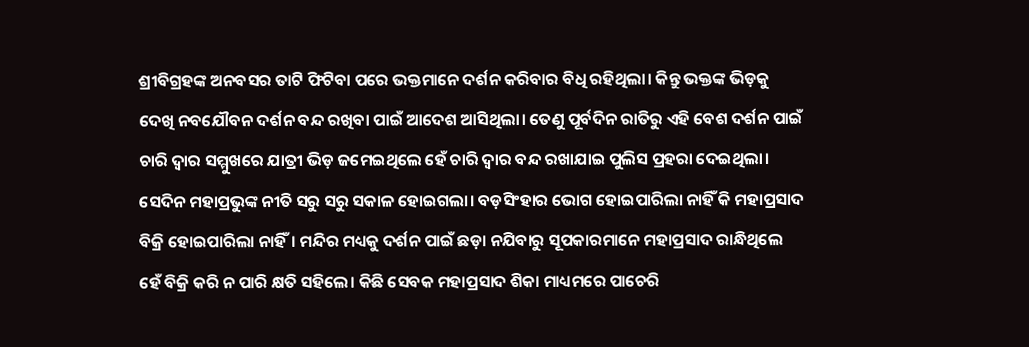ଶ୍ରୀବିଗ୍ରହଙ୍କ ଅନବସର ତାଟି ଫିଟିବା ପରେ ଭକ୍ତମାନେ ଦର୍ଶନ କରିବାର ବିଧି ରହିଥିଲା। କିନ୍ତୁ ଭକ୍ତଙ୍କ ଭିଡ଼କୁ ଦେଖି ନବଯୌବନ ଦର୍ଶନ ବନ୍ଦ ରଖିବା ପାଇଁ ଆଦେଶ ଆସିଥିଲା। ତେଣୁ ପୂର୍ବଦିନ ରାତିରୁ ଏହି ବେଶ ଦର୍ଶନ ପାଇଁ ଚାରି ଦ୍ବାର ସମ୍ମୁଖରେ ଯାତ୍ରୀ ଭିଡ଼ ଜମେଇଥିଲେ ହେଁ ଚାରି ଦ୍ବାର ବନ୍ଦ ରଖାଯାଇ ପୁଲିସ ପ୍ରହରା ଦେଇଥିଲା। ସେଦିନ ମହାପ୍ରଭୁଙ୍କ ନୀତି ସରୁ ସରୁ ସକାଳ ହୋଇଗଲା। ବଡ଼ସିଂହାର ଭୋଗ ହୋଇପାରିଲା ନାହିଁ କି ମହାପ୍ରସାଦ ବିକ୍ରି ହୋଇପାରିଲା ନାହିଁ। ମନ୍ଦିର ମଧ୍ୟକୁ ଦର୍ଶନ ପାଇଁ ଛଡ଼ା ନଯିବାରୁ ସୂପକାରମାନେ ମହାପ୍ରସାଦ ରାନ୍ଧିଥିଲେ ହେଁ ବିକ୍ରି କରି ନ ପାରି କ୍ଷତି ସହିଲେ। କିଛି ସେବକ ମହାପ୍ରସାଦ ଶିକା ମାଧ୍ୟମରେ ପାଚେରି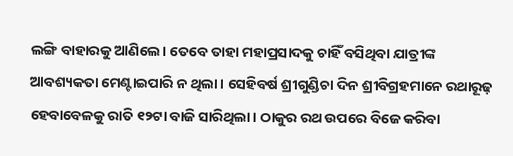ଲଙ୍ଗି ବାହାରକୁ ଆଣିଲେ। ତେବେ ତାହା ମହାପ୍ରସାଦକୁ ଚାହିଁ ବସିଥିବା ଯାତ୍ରୀଙ୍କ ଆବଶ୍ୟକତା ମେଣ୍ଟାଇପାରି ନ ଥିଲା। ସେହିବର୍ଷ ଶ୍ରୀଗୁଣ୍ଡିଚା ଦିନ ଶ୍ରୀବିଗ୍ରହମାନେ ରଥାରୂଢ଼ ହେବାବେଳକୁ ରାତି ୧୨ଟା ବାଜି ସାରିଥିଲା। ଠାକୁର ରଥ ଉପରେ ବିଜେ କରିବା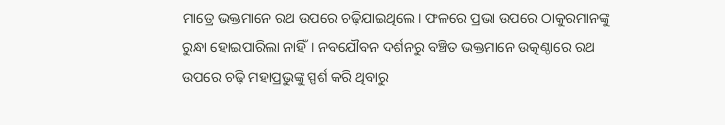ମାତ୍ରେ ଭକ୍ତମାନେ ରଥ ଉପରେ ଚଢ଼ିଯାଇଥିଲେ। ଫଳରେ ପ୍ରଭା ଉପରେ ଠାକୁରମାନଙ୍କୁ ରୁନ୍ଧା ହୋଇପାରିଲା ନାହିଁ। ନବଯୌବନ ଦର୍ଶନରୁ ବଞ୍ଚିତ ଭକ୍ତମାନେ ଉତ୍କଣ୍ଠାରେ ରଥ ଉପରେ ଚଢ଼ି ମହାପ୍ରଭୁଙ୍କୁ ସ୍ପର୍ଶ କରି ଥିବାରୁ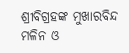ଶ୍ରୀବିଗ୍ରହଙ୍କ ମୁଖାରବିନ୍ଦ ମଳିନ ଓ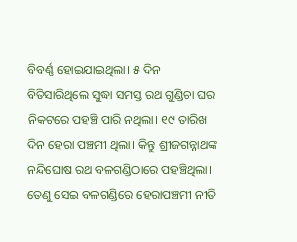ବିବର୍ଣ୍ଣ ହୋଇଯାଇଥିଲା। ୫ ଦିନ ବିତିସାରିଥିଲେ ସୁଦ୍ଧା ସମସ୍ତ ରଥ ଗୁଣ୍ଡିଚା ଘର ନିକଟରେ ପହଞ୍ଚି ପାରି ନଥିଲା। ୧୯ ତାରିଖ ଦିନ ହେରା ପଞ୍ଚମୀ ଥିଲା। କିନ୍ତୁ ଶ୍ରୀଜଗନ୍ନାଥଙ୍କ ନନ୍ଦିଘୋଷ ରଥ ବଳଗଣ୍ଡିଠାରେ ପହଞ୍ଚିଥିଲା। ତେଣୁ ସେଇ ବଳଗଣ୍ଡିରେ ହେରାପଞ୍ଚମୀ ନୀତି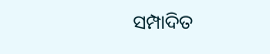ସମ୍ପାଦିତ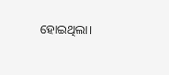ହୋଇଥିଲା।